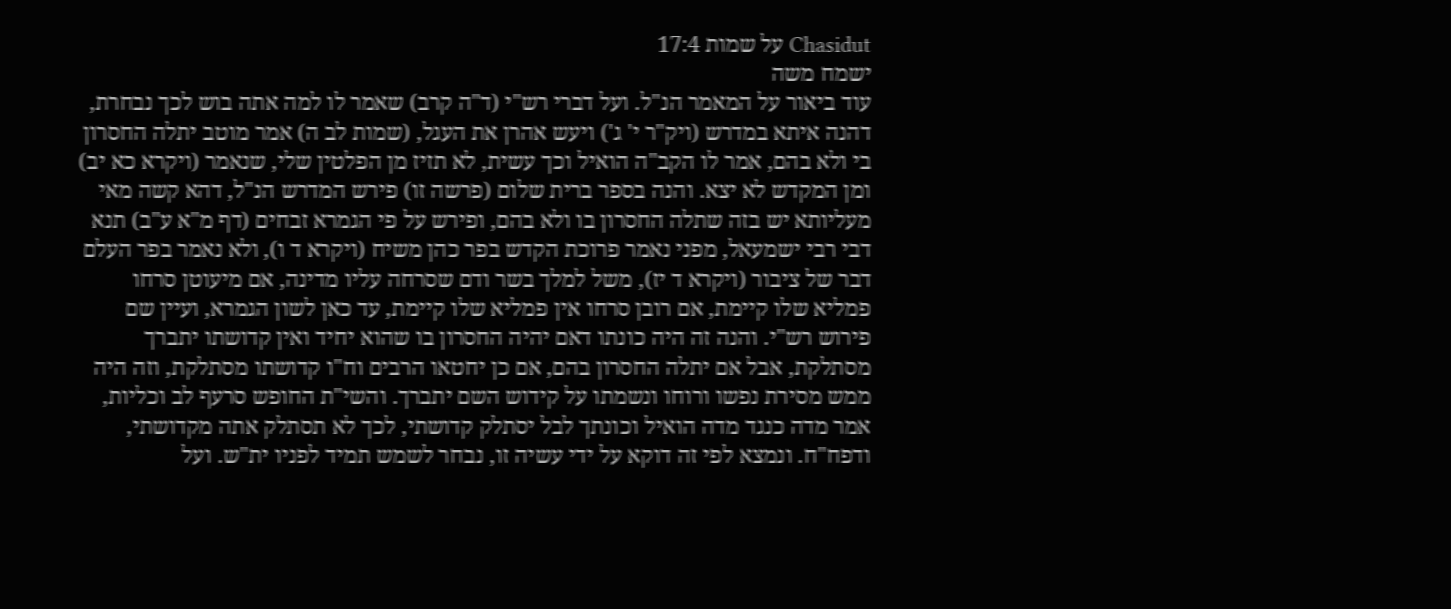Chasidut על שמות 17:4
ישמח משה
עוד ביאור על המאמר הנ"ל. ועל דברי רש"י (ד"ה קרב) שאמר לו למה אתה בוש לכך נבחרת, דהנה איתא במדרש (ויק"ר י' ג') ויעש אהרן את העגל, (שמות לב ה) אמר מוטב יתלה החסרון בי ולא בהם, אמר לו הקב"ה הואיל וכך עשית, לא תזיז מן הפלטין שלי, שנאמר (ויקרא כא יב) ומן המקדש לא יצא. והנה בספר ברית שלום (פרשה זו) פירש המדרש הנ"ל, דהא קשה מאי מעליותא יש בזה שתלה החסרון בו ולא בהם, ופירש על פי הגמרא זבחים (דף מ"א ע"ב) תנא דבי רבי ישמעאל, מפני נאמר פרוכת הקדש בפר כהן משיח (ויקרא ד ו), ולא נאמר בפר העלם דבר של ציבור (ויקרא ד יז), משל למלך בשר ודם שסרחה עליו מדינה, אם מיעוטן סרחו פמליא שלו קיימת, אם רובן סרחו אין פמליא שלו קיימת, עד כאן לשון הגמרא, ועיין שם פירוש רש"י. והנה זה היה כונתו דאם יהיה החסרון בו שהוא יחיד ואין קדושתו יתברך מסתלקת, אבל אם יתלה החסרון בהם, אם כן יחטאו הרבים וח"ו קדושתו מסתלקת, וזה היה ממש מסירת נפשו ורוחו ונשמתו על קידוש השם יתברך. והשי"ת החופש סרעף לב וכליות, אמר מדה כנגד מדה הואיל וכונתך לבל יסתלק קדושתי, לכך לא תסתלק אתה מקדושתי, ודפח"ח. ונמצא לפי זה דוקא על ידי עשיה זו, נבחר לשמש תמיד לפניו ית"ש. ועל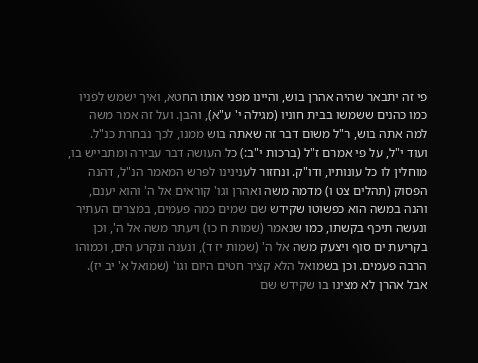פי זה יתבאר שהיה אהרן בוש, והיינו מפני אותו החטא, ואיך ישמש לפניו כמו כהנים ששמשו בבית חוניו (מגילה י' ע"א), והבן. ועל זה אמר משה למה אתה בוש, ר"ל משום דבר זה שאתה בוש ממנו, לכך נבחרת כנ"ל. ועוד י"ל, על פי אמרם ז"ל (ברכות י"ב:) כל העושה דבר עבירה ומתבייש בו, מוחלין לו כל עונותיו, ודו"ק. ונחזור לענינינו לפרש המאמר הנ"ל, דהנה הפסוק (תהלים צט ו) מדמה משה ואהרן וגו' קוראים אל ה' והוא יענם, והנה במשה הוא כפשוטו שקידש שם שמים כמה פעמים, במצרים העתיר ונעשה תיכף בקשתו, כמו שנאמר (שמות ח כו) ויעתר משה אל ה', וכן בקריעת ים סוף ויצעק משה אל ה' (שמות יז ד), ונענה ונקרע הים, וכמוהו הרבה פעמים. וכן בשמואל הלא קציר חטים היום וגו' (שמואל א' יב יז). אבל אהרן לא מצינו בו שקידש שם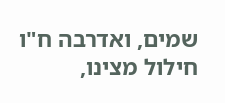שמים, ואדרבה ח"ו חילול מצינו,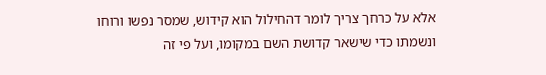אלא על כרחך צריך לומר דהחילול הוא קידוש, שמסר נפשו ורוחו ונשמתו כדי שישאר קדושת השם במקומו, ועל פי זה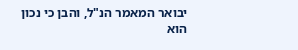יבואר המאמר הנ"ל, והבן כי נכון הוא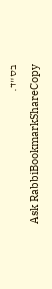בס"ד.
Ask RabbiBookmarkShareCopy